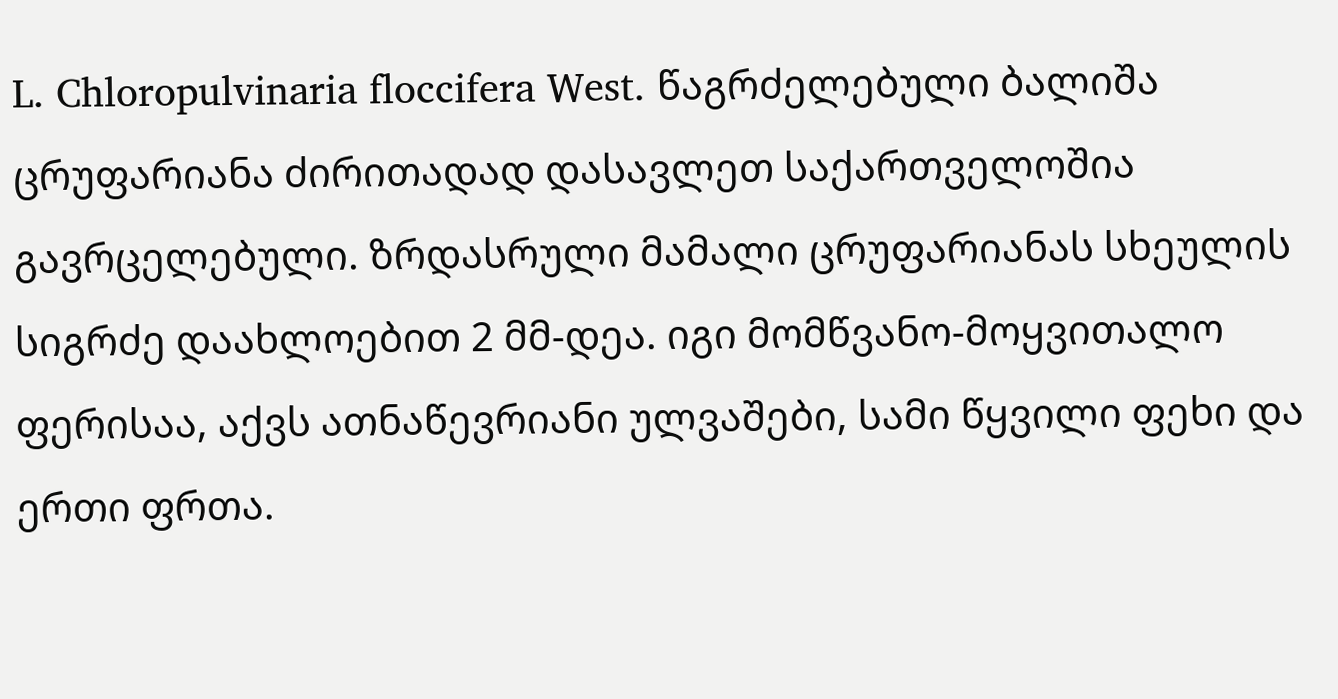L. Chloropulvinaria floccifera West. წაგრძელებული ბალიშა ცრუფარიანა ძირითადად დასავლეთ საქართველოშია გავრცელებული. ზრდასრული მამალი ცრუფარიანას სხეულის სიგრძე დაახლოებით 2 მმ-დეა. იგი მომწვანო-მოყვითალო ფერისაა, აქვს ათნაწევრიანი ულვაშები, სამი წყვილი ფეხი და ერთი ფრთა.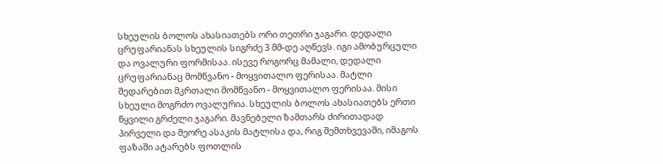სხეულის ბოლოს ახასიათებს ორი თეთრი ჯაგარი. დედალი ცრუფარიანას სხეულის სიგრძე 3 მმ-დე აღწევს. იგი ამობურცული და ოვალური ფორმისაა. ისევე როგორც მამალი, დედალი ცრუფარიანაც მომწვანო - მოყვითალო ფერისაა. მატლი შედარებით მკრთალი მომწვანო - მოყვითალო ფერისაა. მისი სხეული მოგრძო ოვალურია. სხეულის ბოლოს ახასიათებს ერთი წყვილი გრძელი ჯაგარი. მავნებელი ზამთარს ძირითადად პირველი და მეორე ასაკის მატლისა და, რიგ შემთხვევაში, იმაგოს ფაზაში ატარებს ფოთლის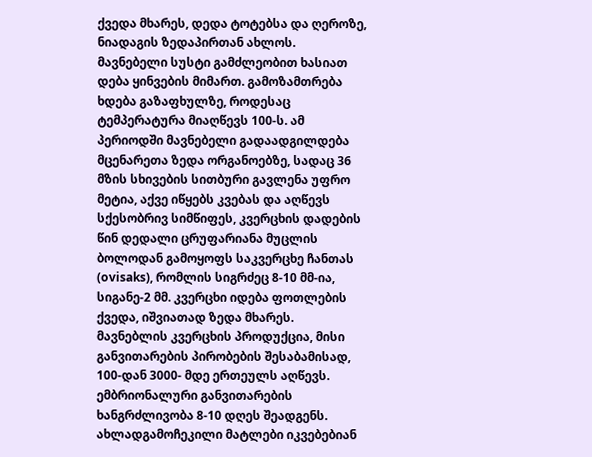ქვედა მხარეს, დედა ტოტებსა და ღეროზე, ნიადაგის ზედაპირთან ახლოს. მავნებელი სუსტი გამძლეობით ხასიათ დება ყინვების მიმართ. გამოზამთრება ხდება გაზაფხულზე, როდესაც ტემპერატურა მიაღწევს 100-ს. ამ პერიოდში მავნებელი გადაადგილდება მცენარეთა ზედა ორგანოებზე, სადაც 36 მზის სხივების სითბური გავლენა უფრო მეტია, აქვე იწყებს კვებას და აღწევს სქესობრივ სიმწიფეს, კვერცხის დადების წინ დედალი ცრუფარიანა მუცლის ბოლოდან გამოყოფს საკვერცხე ჩანთას (ovisaks), რომლის სიგრძეც 8-10 მმ-ია, სიგანე-2 მმ. კვერცხი იდება ფოთლების ქვედა, იშვიათად ზედა მხარეს. მავნებლის კვერცხის პროდუქცია, მისი განვითარების პირობების შესაბამისად, 100-დან 3000- მდე ერთეულს აღწევს. ემბრიონალური განვითარების ხანგრძლივობა 8-10 დღეს შეადგენს. ახლადგამოჩეკილი მატლები იკვებებიან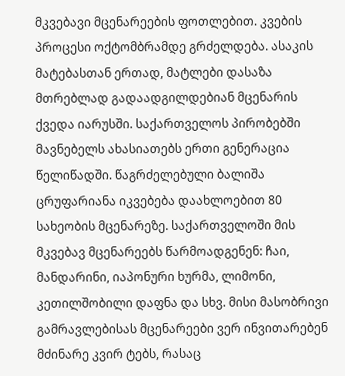მკვებავი მცენარეების ფოთლებით. კვების პროცესი ოქტომბრამდე გრძელდება. ასაკის მატებასთან ერთად, მატლები დასაზა მთრებლად გადაადგილდებიან მცენარის ქვედა იარუსში. საქართველოს პირობებში მავნებელს ახასიათებს ერთი გენერაცია წელიწადში. წაგრძელებული ბალიშა ცრუფარიანა იკვებება დაახლოებით 80 სახეობის მცენარეზე. საქართველოში მის მკვებავ მცენარეებს წარმოადგენენ: ჩაი, მანდარინი, იაპონური ხურმა, ლიმონი, კეთილშობილი დაფნა და სხვ. მისი მასობრივი გამრავლებისას მცენარეები ვერ ინვითარებენ მძინარე კვირ ტებს, რასაც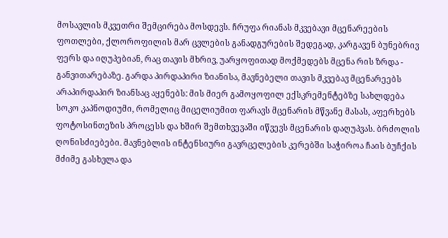მოსავლის მკვეთრი შემცირება მოსდევს. ჩრუფა რიანას მკვებავი მცენარეების ფოთლები, ქლოროფილის მარ ცვლების განადგურების შედეგად, კარგავენ ბუნებრივ ფერს და იღუპებიან, რაც თავის მხრივ, უარყოფითად მოქმედებს მცენა რის ზრდა - განვითარებაზე. გარდა პირდაპირი ზიანისა, მავნებელი თავის მკვებავ მცენარეებს არაპირდაპირ ზიანსაც აყენებს: მის მიერ გამოყოფილ ექსკრემენტებზე სახლდება სოკო კაპნოდიუმი, რომელიც მიცელიუმით ფარავს მცენარის მწვანე მასას, აფერხებს ფოტოსინთეზის პროცესს და ხშირ შემთხვევაში იწვევს მცენარის დაღუპვას. ბრძოლის ღონისძიებები. მავნებლის ინტენსიური გავრცელების კერებში საჭიროა ჩაის ბუჩქის მძიმე გასხვლა და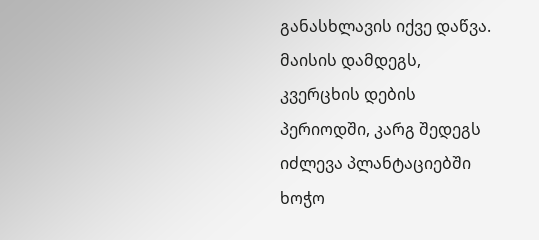განასხლავის იქვე დაწვა. მაისის დამდეგს, კვერცხის დების პერიოდში, კარგ შედეგს იძლევა პლანტაციებში ხოჭო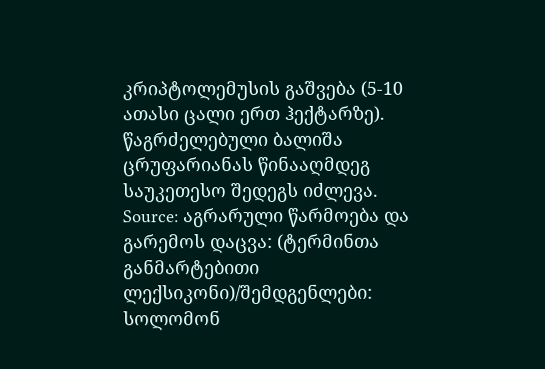კრიპტოლემუსის გაშვება (5-10 ათასი ცალი ერთ ჰექტარზე). წაგრძელებული ბალიშა ცრუფარიანას წინააღმდეგ საუკეთესო შედეგს იძლევა.
Source: აგრარული წარმოება და გარემოს დაცვა: (ტერმინთა განმარტებითი ლექსიკონი)/შემდგენლები: სოლომონ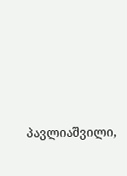პავლიაშვილი,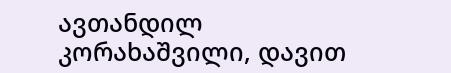ავთანდილ კორახაშვილი, დავით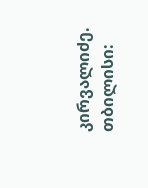კირვალიძე. თბილისი: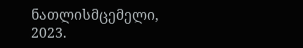ნათლისმცემელი, 2023.